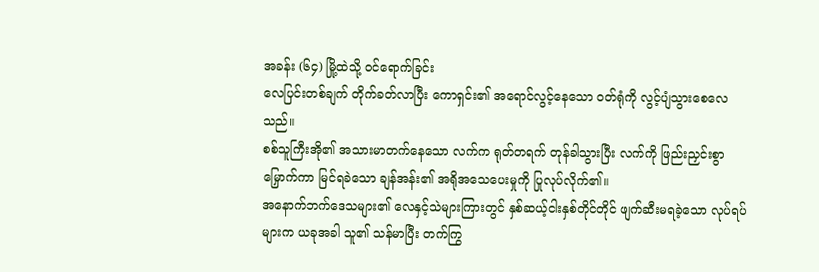အခန်း (၆၄) မြို့ထဲသို့ ဝင်ရောက်ခြင်း
လေပြင်းတစ်ချက် တိုက်ခတ်လာပြီး ကောရှင်း၏ အရောင်လွင့်နေသော ဝတ်ရုံကို လွင့်ပျံသွားစေလေသည်။
စစ်သူကြီးအို၏ အသားမာတက်နေသော လက်က ရုတ်တရက် တုန်ခါသွားပြီး လက်ကို ဖြည်းညှင်းစွာ မြှောက်ကာ မြင်ရခဲသော ချန်အန်း၏ အရိုအသေပေးမှုကို ပြုလုပ်လိုက်၏။
အနောက်ဘက်ဒေသများ၏ လေနှင့်သဲများကြားတွင် နှစ်ဆယ့်ငါးနှစ်တိုင်တိုင် ဖျက်ဆီးမရခဲ့သော လုပ်ရပ်များက ယခုအခါ သူ၏ သန်မာပြီး တက်ကြွ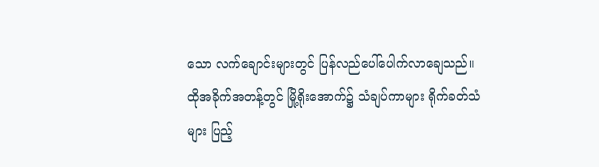သော လက်ချောင်းများတွင် ပြန်လည်ပေါ်ပေါက်လာချေသည်။
ထိုအခိုက်အတန့်တွင် မြို့ရိုးအောက်၌ သံချပ်ကာများ ရိုက်ခတ်သံများ ပြည့်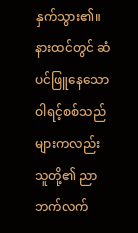နှက်သွား၏။
နားထင်တွင် ဆံပင်ဖြူနေသော ဝါရင့်စစ်သည်များကလည်း သူတို့၏ ညာဘက်လက်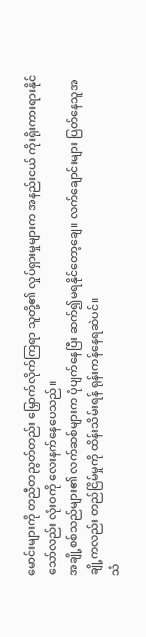မောင်းများကို တညီတညွတ်တည်း မြှောက်လိုက်ကြရာ သူတို့၏ လှုပ်ရှားမှုများက အနည်းငယ် ကိုးရိုးကားရားနိုင်သော်လည်း လုံးဝကို လေးနက်နေပေသည်။
အချို့စစ်သည်များ၏ လက်ဆစ်များက ပုံပျက်နေပြီး ဆက်၍မရနိုင်တော့ချေ။ လက်ချောင်းများ ပြတ်နေသူအချို့ကလည်း တည်ငြိမ်မှုကို ထိန်းသိမ်းရန် ရုန်းကန်နေရဆဲပင်။
သံ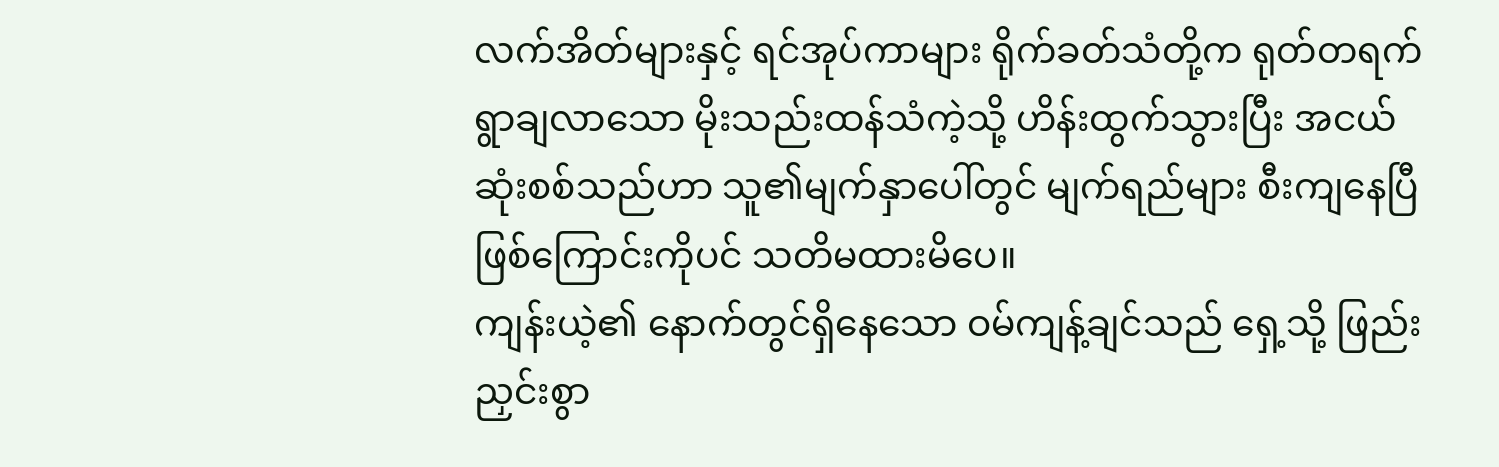လက်အိတ်များနှင့် ရင်အုပ်ကာများ ရိုက်ခတ်သံတို့က ရုတ်တရက် ရွာချလာသော မိုးသည်းထန်သံကဲ့သို့ ဟိန်းထွက်သွားပြီး အငယ်ဆုံးစစ်သည်ဟာ သူ၏မျက်နှာပေါ်တွင် မျက်ရည်များ စီးကျနေပြီဖြစ်ကြောင်းကိုပင် သတိမထားမိပေ။
ကျန်းယဲ့၏ နောက်တွင်ရှိနေသော ဝမ်ကျန့်ချင်သည် ရှေ့သို့ ဖြည်းညှင်းစွာ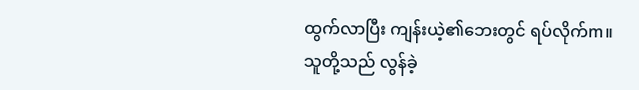ထွက်လာပြီး ကျန်းယဲ့၏ဘေးတွင် ရပ်လိုက်m။
သူတို့သည် လွန်ခဲ့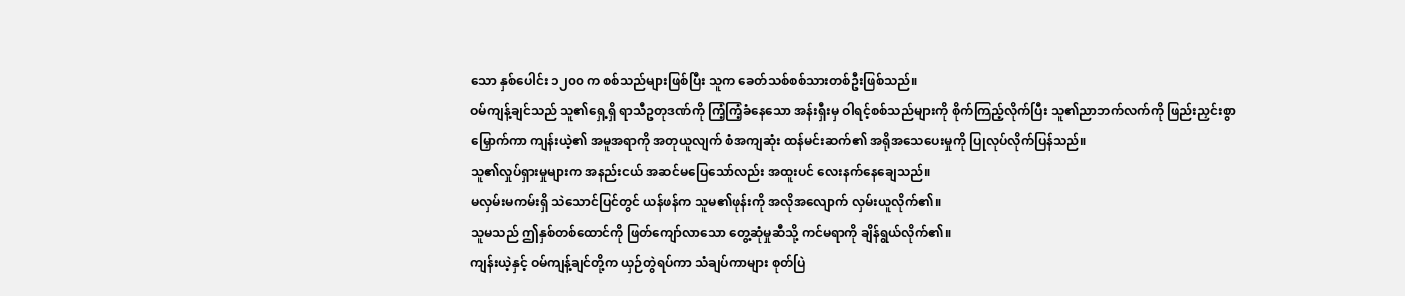သော နှစ်ပေါင်း ၁၂၀၀ က စစ်သည်များဖြစ်ပြီး သူက ခေတ်သစ်စစ်သားတစ်ဦးဖြစ်သည်။
ဝမ်ကျန့်ချင်သည် သူ၏ရှေ့ရှိ ရာသီဥတုဒဏ်ကို ကြံ့ကြံ့ခံနေသော အန်းရှီးမှ ဝါရင့်စစ်သည်များကို စိုက်ကြည့်လိုက်ပြီး သူ၏ညာဘက်လက်ကို ဖြည်းညှင်းစွာ မြှောက်ကာ ကျန်းယဲ့၏ အမူအရာကို အတုယူလျက် စံအကျဆုံး ထန်မင်းဆက်၏ အရိုအသေပေးမှုကို ပြုလုပ်လိုက်ပြန်သည်။
သူ၏လှုပ်ရှားမှုများက အနည်းငယ် အဆင်မပြေသော်လည်း အထူးပင် လေးနက်နေချေသည်။
မလှမ်းမကမ်းရှိ သဲသောင်ပြင်တွင် ယန်ဖန်က သူမ၏ဖုန်းကို အလိုအလျောက် လှမ်းယူလိုက်၏။
သူမသည် ဤနှစ်တစ်ထောင်ကို ဖြတ်ကျော်လာသော တွေ့ဆုံမှုဆီသို့ ကင်မရာကို ချိန်ရွယ်လိုက်၏။
ကျန်းယဲ့နှင့် ဝမ်ကျန့်ချင်တို့က ယှဉ်တွဲရပ်ကာ သံချပ်ကာများ စုတ်ပြဲ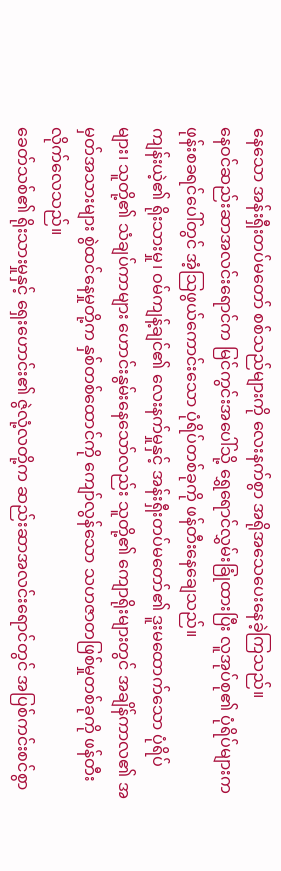နေသော အန်းရှီးတပ်မတော် စစ်သည်များကို လေးနက်စွာ အရိုအသေပေးနေခဲ့ကြသည်။
နေဝင်ဆည်းဆာအလင်းရောင်က မြင်ကွင်းအပေါ်သို့ ရွှေရောင်လွှမ်းခြုံထားပြီး လူအုပ်စု၏ ပုံရိပ်များက ဖုန်းစခရင်ပေါ်တွင် အံ့သြဖွယ်ကောင်းသော ပုံရိပ်တစ်ခုကို ဖန်တီးနေချေသည်။
ကျန်းယဲ့၏ ရိုးသားမှု၊ ဝမ်ကျန့်ချင်၏ လေးနက်မှုနှင့် အန်းရှီးတပ်မတော်၏ ဒူးမထောက်သော ပုံရိပ်များ၊ သူတို့၏ သံချပ်ကာများ ဟောင်းနွမ်းနေသော်လည်း သူတို့၏ ကျောရိုးများတွင် အချိန်ကာလ၏ အမှတ်အသားများ စွဲထင်နေမှုတို့က နှစ်တစ်ထောင်ကို ကျော်လွန်သော သဟဇာတဖြစ်မှုတစ်ခုကို ဖန်တီးလိုက်လေသည်။
ခေတ်သစ်၏ ရိုးသားမှုနှင့် ရှေးဟောင်း၏ ဇွဲလုံ့လတို့က ဆည်းဆာအလင်းရောင်တွင် အပြစ်ကင်းစင်စွာ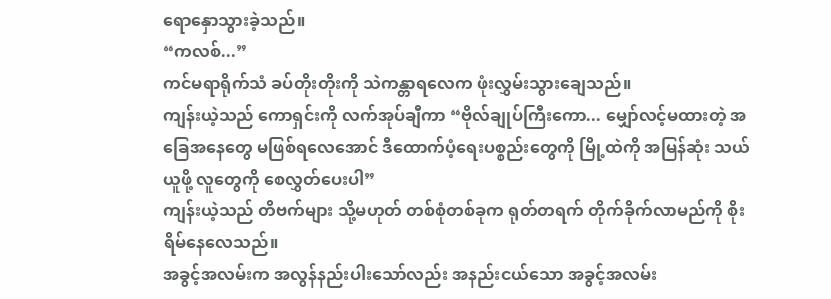ရောနှောသွားခဲ့သည်။
“ကလစ်...”
ကင်မရာရိုက်သံ ခပ်တိုးတိုးကို သဲကန္တာရလေက ဖုံးလွှမ်းသွားချေသည်။
ကျန်းယဲ့သည် ကောရှင်းကို လက်အုပ်ချီကာ “ဗိုလ်ချုပ်ကြီးကော... မျှော်လင့်မထားတဲ့ အခြေအနေတွေ မဖြစ်ရလေအောင် ဒီထောက်ပံ့ရေးပစ္စည်းတွေကို မြို့ထဲကို အမြန်ဆုံး သယ်ယူဖို့ လူတွေကို စေလွှတ်ပေးပါ”
ကျန်းယဲ့သည် တိဗက်များ သို့မဟုတ် တစ်စုံတစ်ခုက ရုတ်တရက် တိုက်ခိုက်လာမည်ကို စိုးရိမ်နေလေသည်။
အခွင့်အလမ်းက အလွန်နည်းပါးသော်လည်း အနည်းငယ်သော အခွင့်အလမ်း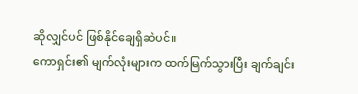ဆိုလျှင်ပင် ဖြစ်နိုင်ချေရှိဆဲပင်။
ကောရှင်း၏ မျက်လုံးများက ထက်မြက်သွားပြီး ချက်ချင်း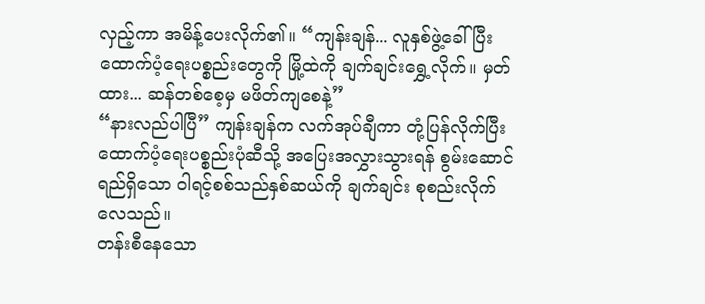လှည့်ကာ အမိန့်ပေးလိုက်၏။ “ကျန်းချန်... လူနှစ်ဖွဲ့ခေါ်ပြီး ထောက်ပံ့ရေးပစ္စည်းတွေကို မြို့ထဲကို ချက်ချင်းရွှေ့လိုက်။ မှတ်ထား... ဆန်တစ်စေ့မှ မဖိတ်ကျစေနဲ့”
“နားလည်ပါပြီ” ကျန်းချန်က လက်အုပ်ချီကာ တုံ့ပြန်လိုက်ပြီး ထောက်ပံ့ရေးပစ္စည်းပုံဆီသို့ အပြေးအလွှားသွားရန် စွမ်းဆောင်ရည်ရှိသော ဝါရင့်စစ်သည်နှစ်ဆယ်ကို ချက်ချင်း စုစည်းလိုက်လေသည်။
တန်းစီနေသော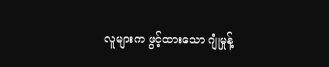လူများက ဖွင့်ထားသော ဂျုံမှုန့်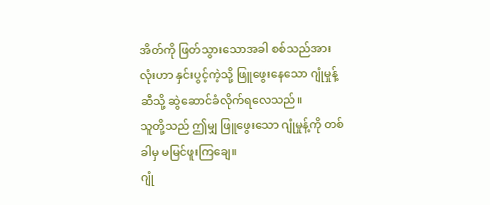အိတ်ကို ဖြတ်သွားသောအခါ စစ်သည်အားလုံးဟာ နှင်းပွင့်ကဲ့သို့ ဖြူဖွေးနေသော ဂျုံမှုန့်ဆီသို့ ဆွဲဆောင်ခံလိုက်ရလေသည်။
သူတို့သည် ဤမျှ ဖြူဖွေးသော ဂျုံမှုန့်ကို တစ်ခါမှ မမြင်ဖူးကြချေ။
ဂျုံ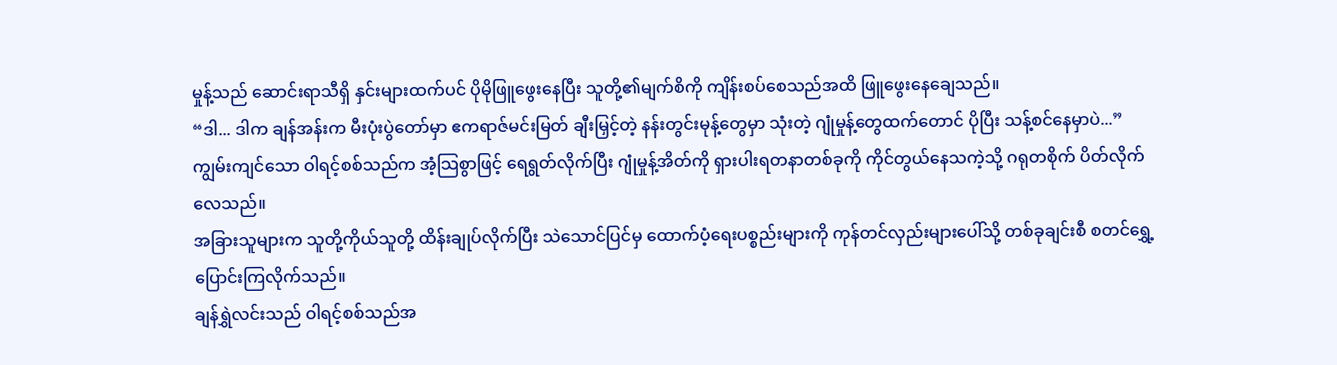မှုန့်သည် ဆောင်းရာသီရှိ နှင်းများထက်ပင် ပိုမိုဖြူဖွေးနေပြီး သူတို့၏မျက်စိကို ကျိန်းစပ်စေသည်အထိ ဖြူဖွေးနေချေသည်။
“ဒါ... ဒါက ချန်အန်းက မီးပုံးပွဲတော်မှာ ဧကရာဇ်မင်းမြတ် ချီးမြှင့်တဲ့ နန်းတွင်းမုန့်တွေမှာ သုံးတဲ့ ဂျုံမှုန့်တွေထက်တောင် ပိုပြီး သန့်စင်နေမှာပဲ...” ကျွမ်းကျင်သော ဝါရင့်စစ်သည်က အံ့သြစွာဖြင့် ရေရွတ်လိုက်ပြီး ဂျုံမှုန့်အိတ်ကို ရှားပါးရတနာတစ်ခုကို ကိုင်တွယ်နေသကဲ့သို့ ဂရုတစိုက် ပိတ်လိုက်လေသည်။
အခြားသူများက သူတို့ကိုယ်သူတို့ ထိန်းချုပ်လိုက်ပြီး သဲသောင်ပြင်မှ ထောက်ပံ့ရေးပစ္စည်းများကို ကုန်တင်လှည်းများပေါ်သို့ တစ်ခုချင်းစီ စတင်ရွှေ့ပြောင်းကြလိုက်သည်။
ချန်ရွှဲလင်းသည် ဝါရင့်စစ်သည်အ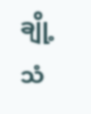ချို့ သံ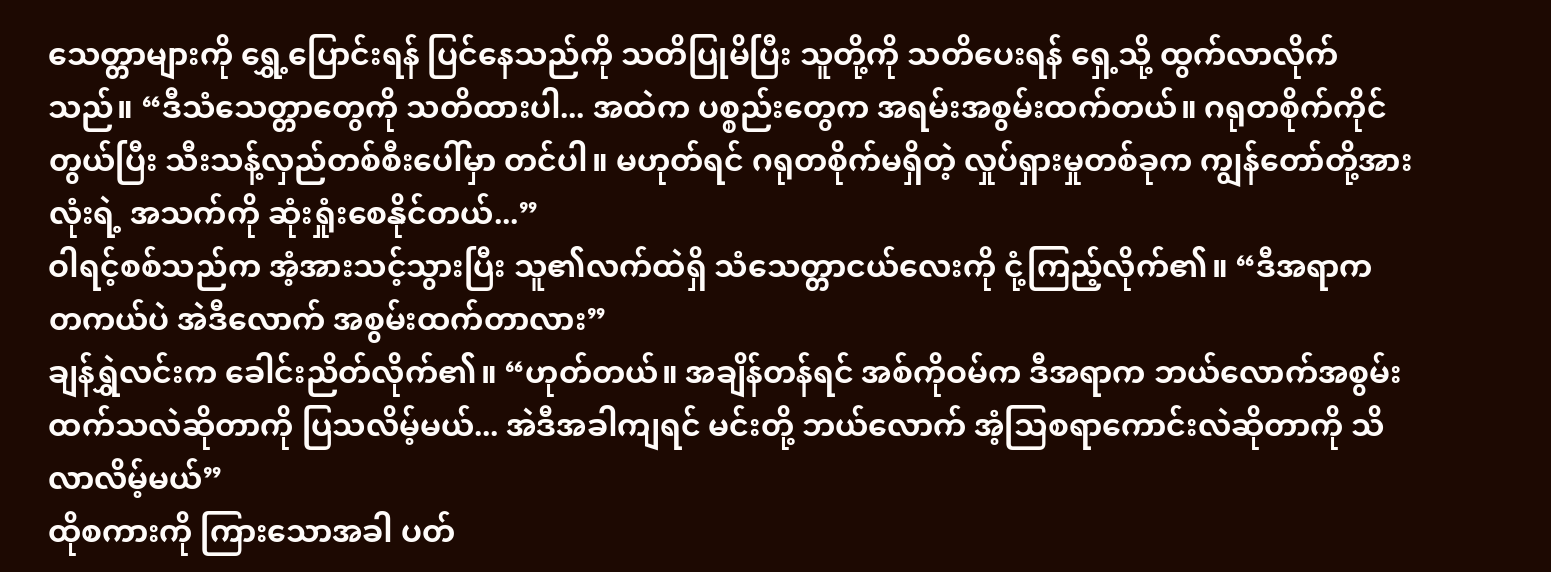သေတ္တာများကို ရွှေ့ပြောင်းရန် ပြင်နေသည်ကို သတိပြုမိပြီး သူတို့ကို သတိပေးရန် ရှေ့သို့ ထွက်လာလိုက်သည်။ “ဒီသံသေတ္တာတွေကို သတိထားပါ... အထဲက ပစ္စည်းတွေက အရမ်းအစွမ်းထက်တယ်။ ဂရုတစိုက်ကိုင်တွယ်ပြီး သီးသန့်လှည်တစ်စီးပေါ်မှာ တင်ပါ။ မဟုတ်ရင် ဂရုတစိုက်မရှိတဲ့ လှုပ်ရှားမှုတစ်ခုက ကျွန်တော်တို့အားလုံးရဲ့ အသက်ကို ဆုံးရှုံးစေနိုင်တယ်...”
ဝါရင့်စစ်သည်က အံ့အားသင့်သွားပြီး သူ၏လက်ထဲရှိ သံသေတ္တာငယ်လေးကို ငုံ့ကြည့်လိုက်၏။ “ဒီအရာက တကယ်ပဲ အဲဒီလောက် အစွမ်းထက်တာလား”
ချန်ရွှဲလင်းက ခေါင်းညိတ်လိုက်၏။ “ဟုတ်တယ်။ အချိန်တန်ရင် အစ်ကိုဝမ်က ဒီအရာက ဘယ်လောက်အစွမ်းထက်သလဲဆိုတာကို ပြသလိမ့်မယ်... အဲဒီအခါကျရင် မင်းတို့ ဘယ်လောက် အံ့သြစရာကောင်းလဲဆိုတာကို သိလာလိမ့်မယ်”
ထိုစကားကို ကြားသောအခါ ပတ်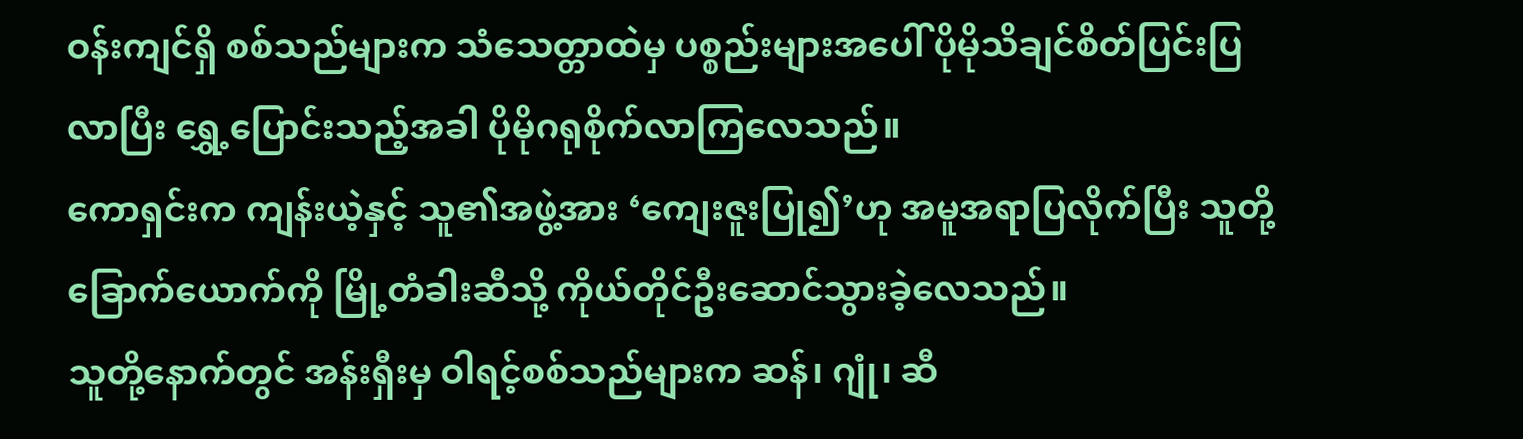ဝန်းကျင်ရှိ စစ်သည်များက သံသေတ္တာထဲမှ ပစ္စည်းများအပေါ် ပိုမိုသိချင်စိတ်ပြင်းပြလာပြီး ရွှေ့ပြောင်းသည့်အခါ ပိုမိုဂရုစိုက်လာကြလေသည်။
ကောရှင်းက ကျန်းယဲ့နှင့် သူ၏အဖွဲ့အား ‘ကျေးဇူးပြု၍’ဟု အမူအရာပြလိုက်ပြီး သူတို့ ခြောက်ယောက်ကို မြို့တံခါးဆီသို့ ကိုယ်တိုင်ဦးဆောင်သွားခဲ့လေသည်။
သူတို့နောက်တွင် အန်းရှီးမှ ဝါရင့်စစ်သည်များက ဆန်၊ ဂျုံ၊ ဆီ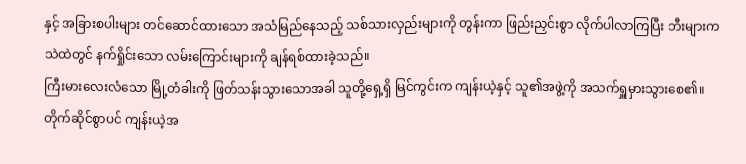နှင့် အခြားစပါးများ တင်ဆောင်ထားသော အသံမြည်နေသည့် သစ်သားလှည်းများကို တွန်းကာ ဖြည်းညှင်းစွာ လိုက်ပါလာကြပြီး ဘီးများက သဲထဲတွင် နက်ရှိုင်းသော လမ်းကြောင်းများကို ချန်ရစ်ထားခဲ့သည်။
ကြီးမားလေးလံသော မြို့တံခါးကို ဖြတ်သန်းသွားသောအခါ သူတို့ရှေ့ရှိ မြင်ကွင်းက ကျန်းယဲ့နှင့် သူ၏အဖွဲ့ကို အသက်ရှူမှားသွားစေ၏။
တိုက်ဆိုင်စွာပင် ကျန်းယဲ့အ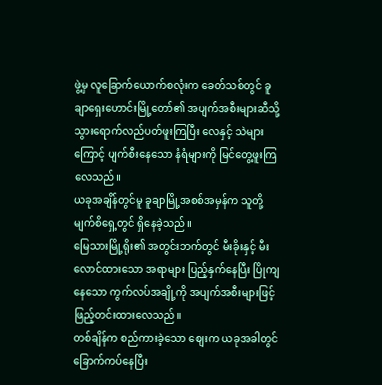ဖွဲ့မှ လူခြောက်ယောက်စလုံးက ခေတ်သစ်တွင် ခူချာရှေးဟောင်းမြို့တော်၏ အပျက်အစီးများဆီသို့ သွားရောက်လည်ပတ်ဖူးကြပြီး လေနှင့် သဲများကြောင့် ပျက်စီးနေသော နံရံများကို မြင်တွေ့ဖူးကြလေသည်။
ယခုအချိန်တွင်မူ ခူချာမြို့အစစ်အမှန်က သူတို့မျက်စိရှေ့တွင် ရှိနေခဲ့သည်။
မြေသားမြို့ရိုး၏ အတွင်းဘက်တွင် မီးခိုးနှင့် မီးလောင်ထားသော အရာများ ပြည့်နှက်နေပြီး ပြိုကျနေသော ကွက်လပ်အချို့ကို အပျက်အစီးများဖြင့် ဖြည့်တင်းထားလေသည်။
တစ်ချိန်က စည်ကားခဲ့သော စျေးက ယခုအခါတွင် ခြောက်ကပ်နေပြီး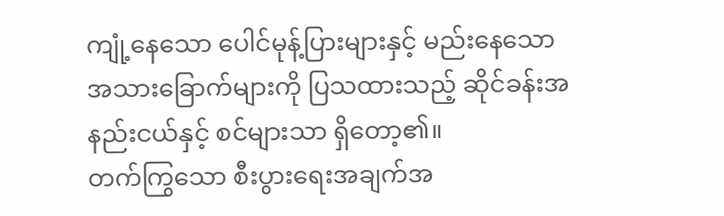ကျုံ့နေသော ပေါင်မုန့်ပြားများနှင့် မည်းနေသော အသားခြောက်များကို ပြသထားသည့် ဆိုင်ခန်းအနည်းငယ်နှင့် စင်များသာ ရှိတော့၏။
တက်ကြွသော စီးပွားရေးအချက်အ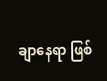ချာနေရာ ဖြစ်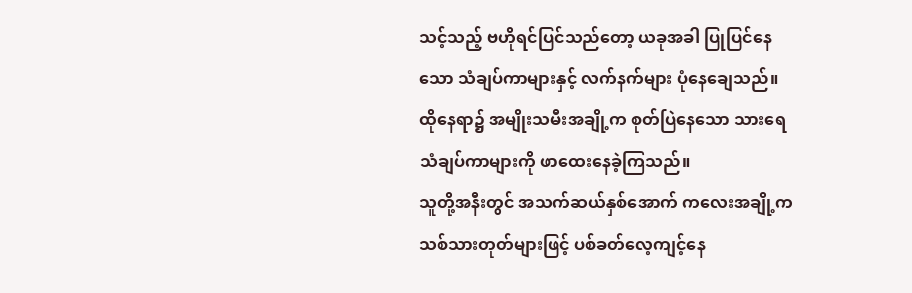သင့်သည့် ဗဟိုရင်ပြင်သည်တော့ ယခုအခါ ပြုပြင်နေသော သံချပ်ကာများနှင့် လက်နက်များ ပုံနေချေသည်။
ထိုနေရာ၌ အမျိုးသမီးအချို့က စုတ်ပြဲနေသော သားရေသံချပ်ကာများကို ဖာထေးနေခဲ့ကြသည်။
သူတို့အနီးတွင် အသက်ဆယ်နှစ်အောက် ကလေးအချို့က သစ်သားတုတ်များဖြင့် ပစ်ခတ်လေ့ကျင့်နေ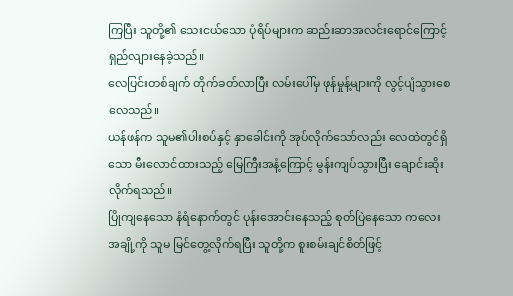ကြပြီး သူတို့၏ သေးငယ်သော ပုံရိပ်များက ဆည်းဆာအလင်းရောင်ကြောင့် ရှည်လျားနေခဲ့သည်။
လေပြင်းတစ်ချက် တိုက်ခတ်လာပြီး လမ်းပေါ်မှ ဖုန်မှုန့်များကို လွင့်ပျံသွားစေလေသည်။
ယန်ဖန်က သူမ၏ပါးစပ်နှင့် နှာခေါင်းကို အုပ်လိုက်သော်လည်း လေထဲတွင်ရှိသော မီးလောင်ထားသည့် မြေကြီးအနံ့ကြောင့် မွန်းကျပ်သွားပြီး ချောင်းဆိုးလိုက်ရသည်။
ပြိုကျနေသော နံရံနောက်တွင် ပုန်းအောင်းနေသည့် စုတ်ပြဲနေသော ကလေးအချို့ကို သူမ မြင်တွေ့လိုက်ရပြီး သူတို့က စူးစမ်းချင်စိတ်ဖြင့်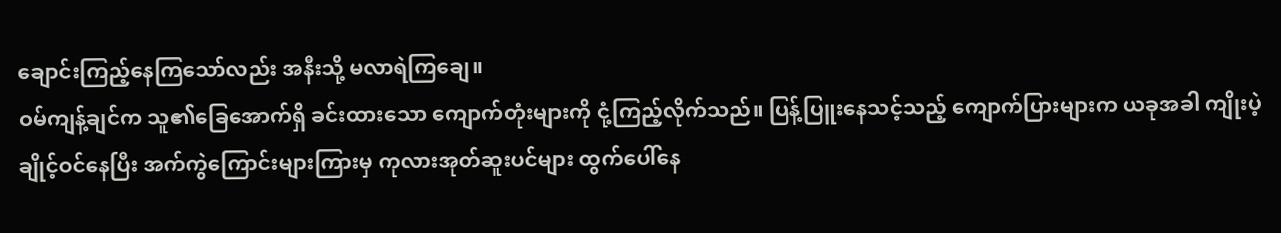ချောင်းကြည့်နေကြသော်လည်း အနီးသို့ မလာရဲကြချေ။
ဝမ်ကျန့်ချင်က သူ၏ခြေအောက်ရှိ ခင်းထားသော ကျောက်တုံးများကို ငုံ့ကြည့်လိုက်သည်။ ပြန့်ပြူးနေသင့်သည့် ကျောက်ပြားများက ယခုအခါ ကျိုးပဲ့ချိုင့်ဝင်နေပြီး အက်ကွဲကြောင်းများကြားမှ ကုလားအုတ်ဆူးပင်များ ထွက်ပေါ်နေ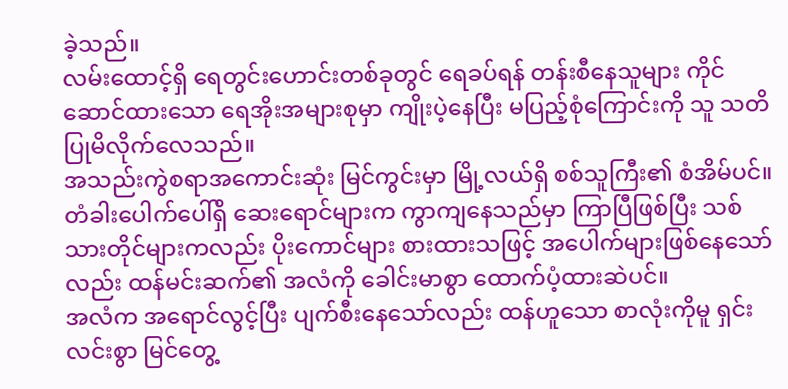ခဲ့သည်။
လမ်းထောင့်ရှိ ရေတွင်းဟောင်းတစ်ခုတွင် ရေခပ်ရန် တန်းစီနေသူများ ကိုင်ဆောင်ထားသော ရေအိုးအများစုမှာ ကျိုးပဲ့နေပြီး မပြည့်စုံကြောင်းကို သူ သတိပြုမိလိုက်လေသည်။
အသည်းကွဲစရာအကောင်းဆုံး မြင်ကွင်းမှာ မြို့လယ်ရှိ စစ်သူကြီး၏ စံအိမ်ပင်။ တံခါးပေါက်ပေါ်ရှိ ဆေးရောင်များက ကွာကျနေသည်မှာ ကြာပြီဖြစ်ပြီး သစ်သားတိုင်များကလည်း ပိုးကောင်များ စားထားသဖြင့် အပေါက်များဖြစ်နေသော်လည်း ထန်မင်းဆက်၏ အလံကို ခေါင်းမာစွာ ထောက်ပံ့ထားဆဲပင်။
အလံက အရောင်လွင့်ပြီး ပျက်စီးနေသော်လည်း ထန်ဟူသော စာလုံးကိုမူ ရှင်းလင်းစွာ မြင်တွေ့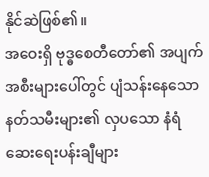နိုင်ဆဲဖြစ်၏။
အဝေးရှိ ဗုဒ္ဓစေတီတော်၏ အပျက်အစီးများပေါ်တွင် ပျံသန်းနေသော နတ်သမီးများ၏ လှပသော နံရံဆေးရေးပန်းချီများ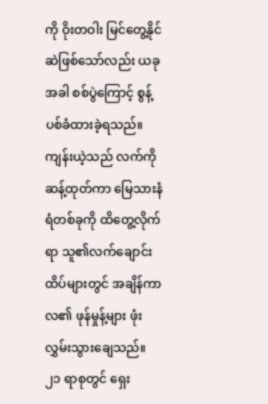ကို ဝိုးတဝါး မြင်တွေ့နိုင်ဆဲဖြစ်သော်လည်း ယခုအခါ စစ်ပွဲကြောင့် စွန့်ပစ်ခံထားခဲ့ရသည်။
ကျန်းယဲ့သည် လက်ကိုဆန့်ထုတ်ကာ မြေသားနံရံတစ်ခုကို ထိတွေ့လိုက်ရာ သူ၏လက်ချောင်းထိပ်များတွင် အချိန်ကာလ၏ ဖုန်မှုန့်များ ဖုံးလွှမ်းသွားချေသည်။
၂၁ ရာစုတွင် ရှေး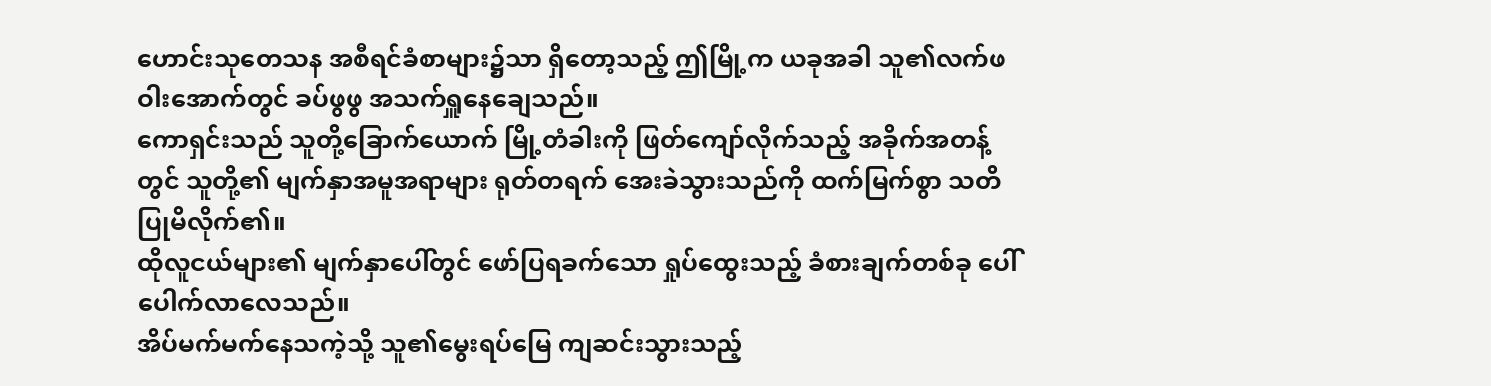ဟောင်းသုတေသန အစီရင်ခံစာများ၌သာ ရှိတော့သည့် ဤမြို့က ယခုအခါ သူ၏လက်ဖဝါးအောက်တွင် ခပ်ဖွဖွ အသက်ရှူနေချေသည်။
ကောရှင်းသည် သူတို့ခြောက်ယောက် မြို့တံခါးကို ဖြတ်ကျော်လိုက်သည့် အခိုက်အတန့်တွင် သူတို့၏ မျက်နှာအမူအရာများ ရုတ်တရက် အေးခဲသွားသည်ကို ထက်မြက်စွာ သတိပြုမိလိုက်၏။
ထိုလူငယ်များ၏ မျက်နှာပေါ်တွင် ဖော်ပြရခက်သော ရှုပ်ထွေးသည့် ခံစားချက်တစ်ခု ပေါ်ပေါက်လာလေသည်။
အိပ်မက်မက်နေသကဲ့သို့ သူ၏မွေးရပ်မြေ ကျဆင်းသွားသည့်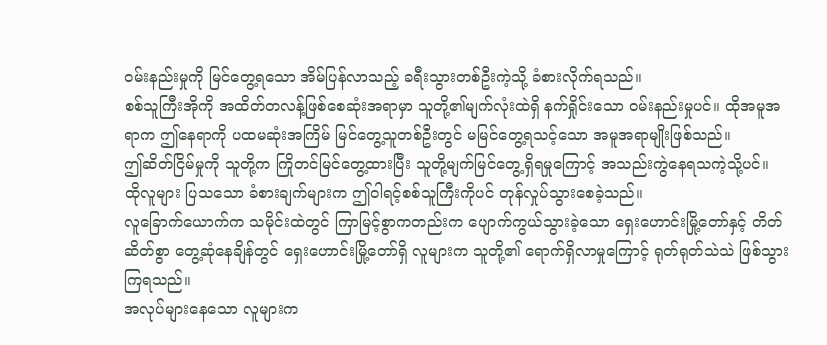ဝမ်းနည်းမှုကို မြင်တွေ့ရသော အိမ်ပြန်လာသည့် ခရီးသွားတစ်ဦးကဲ့သို့ ခံစားလိုက်ရသည်။
စစ်သူကြီးအိုကို အထိတ်တလန့်ဖြစ်စေဆုံးအရာမှာ သူတို့၏မျက်လုံးထဲရှိ နက်ရှိုင်းသော ဝမ်းနည်းမှုပင်။ ထိုအမူအရာက ဤနေရာကို ပထမဆုံးအကြိမ် မြင်တွေ့သူတစ်ဦးတွင် မမြင်တွေ့ရသင့်သော အမူအရာမျိုးဖြစ်သည်။
ဤဆိတ်ငြိမ်မှုကို သူတို့က ကြိုတင်မြင်တွေ့ထားပြီး သူတို့မျက်မြင်တွေ့ရှိရမှုကြောင့် အသည်းကွဲနေရသကဲ့သို့ပင်။
ထိုလူများ ပြသသော ခံစားချက်များက ဤဝါရင့်စစ်သူကြီးကိုပင် တုန်လှုပ်သွားစေခဲ့သည်။
လူခြောက်ယောက်က သမိုင်းထဲတွင် ကြာမြင့်စွာကတည်းက ပျောက်ကွယ်သွားခဲ့သော ရှေးဟောင်းမြို့တော်နှင့် တိတ်ဆိတ်စွာ တွေ့ဆုံနေချိန်တွင် ရှေးဟောင်းမြို့တော်ရှိ လူများက သူတို့၏ ရောက်ရှိလာမှုကြောင့် ရုတ်ရုတ်သဲသဲ ဖြစ်သွားကြရသည်။
အလုပ်များနေသော လူများက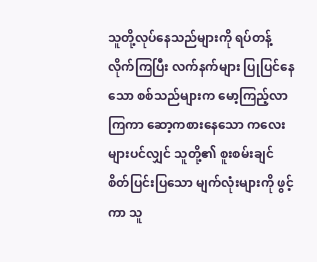သူတို့လုပ်နေသည်များကို ရပ်တန့်လိုက်ကြပြီး လက်နက်များ ပြုပြင်နေသော စစ်သည်များက မော့ကြည့်လာကြကာ ဆော့ကစားနေသော ကလေးများပင်လျှင် သူတို့၏ စူးစမ်းချင်စိတ်ပြင်းပြသော မျက်လုံးများကို ဖွင့်ကာ သူ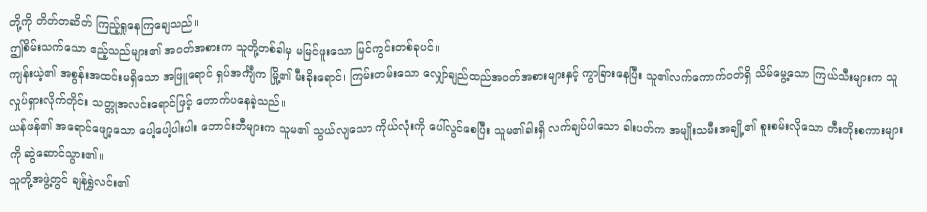တို့ကို တိတ်တဆိတ် ကြည့်ရှုနေကြချေသည်။
ဤစိမ်းသက်သော ဧည့်သည်များ၏ အဝတ်အစားက သူတို့တစ်ခါမှ မမြင်ဖူးသော မြင်ကွင်းတစ်ခုပင်။
ကျန်းယဲ့၏ အစွန်းအထင်းမရှိသော အဖြူရောင် ရှပ်အင်္ကျီက မြို့၏ မီးခိုးရောင်၊ ကြမ်းတမ်းသော လျှော်ချည်ထည်အဝတ်အစားများနှင့် ကွာခြားနေပြီး သူ၏လက်ကောက်ဝတ်ရှိ သိမ်မွေ့သော ကြယ်သီးများက သူလှုပ်ရှားလိုက်တိုင်း သတ္တုအလင်းရောင်ဖြင့် တောက်ပနေခဲ့သည်။
ယန်ဖန်၏ အရောင်ဖျော့သော ပေါ့ပေါ့ပါးပါး ဘောင်းဘီများက သူမ၏ သွယ်လျသော ကိုယ်လုံးကို ပေါ်လွင်စေပြီး သူမ၏ခါးရှိ လက်ချပ်ပါသော ခါးပတ်က အမျိုးသမီးအချို့၏ စူးစမ်းလိုသော တီးတိုးစကားများကို ဆွဲဆောင်သွား၏။
သူတို့အဖွဲ့တွင် ချန်ရွှဲလင်း၏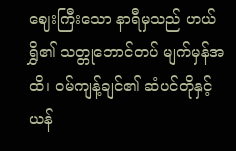ဈေးကြီးသော နာရီမှသည် ဟယ်ရွှိ၏ သတ္တုဘောင်တပ် မျက်မှန်အထိ၊ ဝမ်ကျန့်ချင်၏ ဆံပင်တိုနှင့် ယန်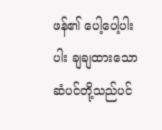ဖန်၏ ပေါ့ပေါ့ပါးပါး ချချထားသော ဆံပင်တို့သည်ပင်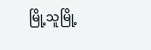မြို့သူမြို့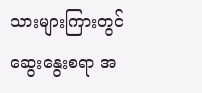သားများကြားတွင် ဆွေးနွေးစရာ အ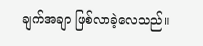ချက်အချာ ဖြစ်လာခဲ့လေသည်။